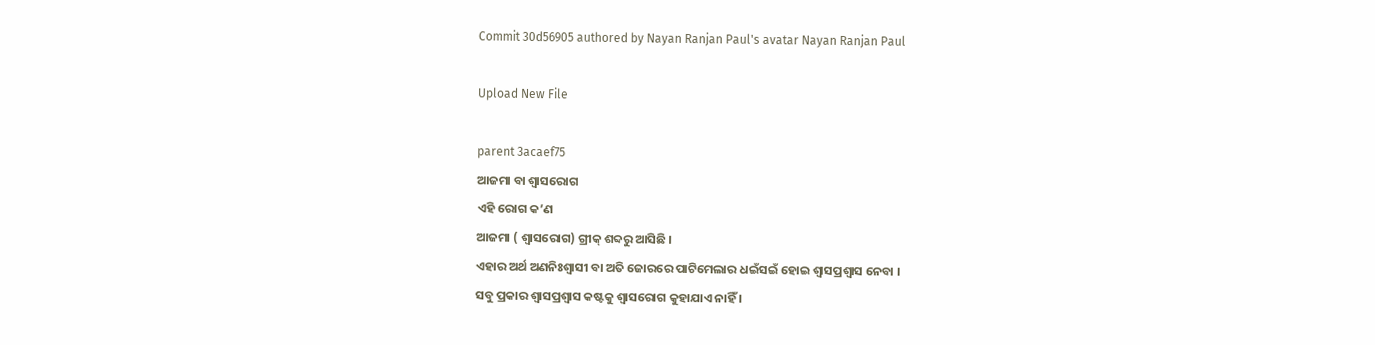Commit 30d56905 authored by Nayan Ranjan Paul's avatar Nayan Ranjan Paul

Upload New File

parent 3acaef75
ଆଜମା ବା ଶ୍ଵାସରୋଗ
ଏହି ରୋଗ କ’ଣ
ଆଜମା ( ଶ୍ଵାସରୋଗ) ଗ୍ରୀକ୍ ଶବ୍ଦରୁ ଆସିଛି ।
ଏହାର ଅର୍ଥ ଅଣନିଃଶ୍ଵାସୀ ବା ଅତି ଜୋରରେ ପାଟିମେଲାର ଧଇଁସଇଁ ହୋଇ ଶ୍ଵାସପ୍ରଶ୍ଵାସ ନେବା ।
ସବୁ ପ୍ରକାର ଶ୍ଵାସପ୍ରଶ୍ଵାସ କଷ୍ଟକୁ ଶ୍ଵାସରୋଗ କୁହାଯାଏ ନାହିଁ ।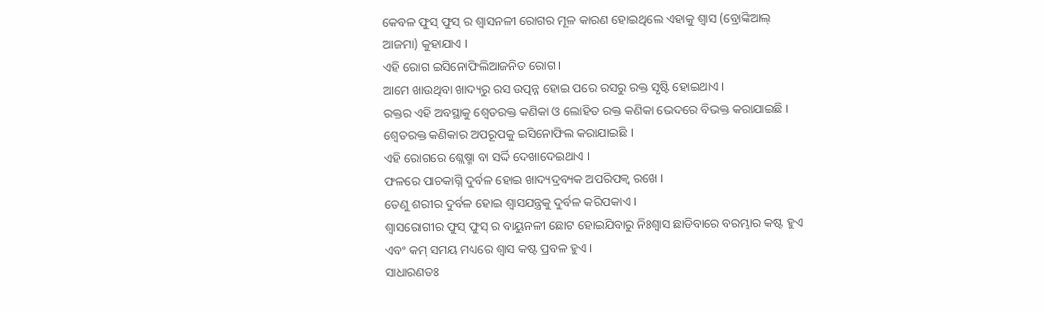କେବଳ ଫୁସ୍ ଫୁସ୍ ର ଶ୍ଵାସନଳୀ ରୋଗର ମୂଳ କାରଣ ହୋଇଥିଲେ ଏହାକୁ ଶ୍ଵାସ (ବ୍ରୋଙ୍କିଆଲ୍ ଆଜମା) କୁହାଯାଏ ।
ଏହି ରୋଗ ଇସିନୋଫିଲିଆଜନିତ ରୋଗ ।
ଆମେ ଖାଉଥିବା ଖାଦ୍ୟରୁ ରସ ଉତ୍ପନ୍ନ ହୋଇ ପରେ ରସରୁ ରକ୍ତ ସୃଷ୍ଟି ହୋଇଥାଏ ।
ରକ୍ତର ଏହି ଅବସ୍ଥାକୁ ଶ୍ଵେତରକ୍ତ କଣିକା ଓ ଲୋହିତ ରକ୍ତ କଣିକା ଭେଦରେ ବିଭକ୍ତ କରାଯାଇଛି ।
ଶ୍ଵେତରକ୍ତ କଣିକାର ଅପରୂପକୁ ଇସିନୋଫିଲ କରାଯାଇଛି ।
ଏହି ରୋଗରେ ଶ୍ଲେଷ୍ମା ବା ସର୍ଦ୍ଦି ଦେଖାଦେଇଥାଏ ।
ଫଳରେ ପାଚକାଗ୍ନି ଦୁର୍ବଳ ହୋଇ ଖାଦ୍ୟଦ୍ରବ୍ୟକ ଅପରିପକ୍ଵ ରଖେ ।
ତେଣୁ ଶରୀର ଦୁର୍ବଳ ହୋଇ ଶ୍ଵାସଯନ୍ତ୍ରକୁ ଦୁର୍ବଳ କରିପକାଏ ।
ଶ୍ଵାସରୋଗୀର ଫୁସ୍ ଫୁସ୍ ର ବାୟୁନଳୀ ଛୋଟ ହୋଇଯିବାରୁ ନିଃଶ୍ଵାସ ଛାଡିବାରେ ବରମ୍ଭାର କଷ୍ଟ ହୁଏ ଏବଂ କମ୍ ସମୟ ମଧ୍ୟରେ ଶ୍ଵାସ କଷ୍ଟ ପ୍ରବଳ ହୁଏ ।
ସାଧାରଣତଃ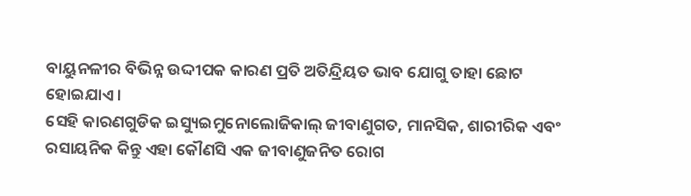ବାୟୁନଳୀର ବିଭିନ୍ନ ଉଦ୍ଦୀପକ କାରଣ ପ୍ରତି ଅତିନ୍ଦ୍ରିୟତ ଭାବ ଯୋଗୁ ତାହା ଛୋଟ ହୋଇଯାଏ ।
ସେହି କାରଣଗୁଡିକ ଇସ୍ୟୁଇମୁନୋଲୋଜିକାଲ୍ ଜୀବାଣୁଗତ, ମାନସିକ, ଶାରୀରିକ ଏବଂ ରସାୟନିକ କିନ୍ତୁ ଏହା କୌଣସି ଏକ ଜୀବାଣୁଜନିତ ରୋଗ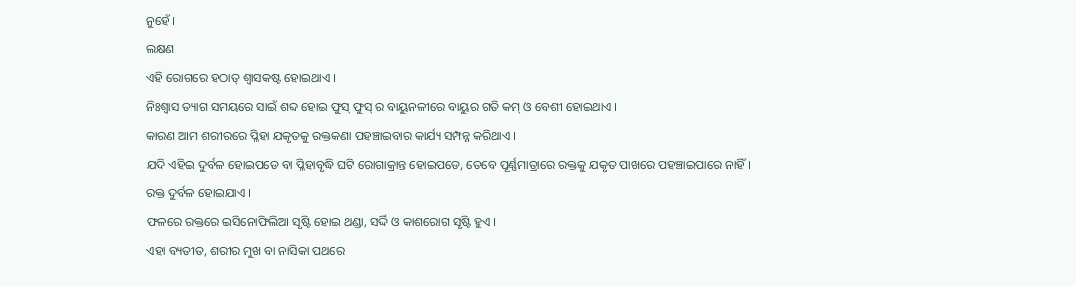ନୁହେଁ ।
ଲକ୍ଷଣ
ଏହି ରୋଗରେ ହଠାତ୍ ଶ୍ଵାସକଷ୍ଟ ହୋଇଥାଏ ।
ନିଃଶ୍ଵାସ ତ୍ୟାଗ ସମୟରେ ସାଇଁ ଶବ୍ଦ ହୋଇ ଫୁସ୍ ଫୁସ୍ ର ବାୟୁନଳୀରେ ବାୟୁର ଗତି କମ୍ ଓ ବେଶୀ ହୋଇଥାଏ ।
କାରଣ ଆମ ଶରୀରରେ ପ୍ଳିହା ଯକୃତକୁ ରକ୍ତକଣା ପହଞ୍ଚାଇବାର କାର୍ଯ୍ୟ ସମ୍ପନ୍ନ କରିଥାଏ ।
ଯଦି ଏହିଇ ଦୁର୍ବଳ ହୋଇପଡେ ବା ପ୍ଳିହାବୃଦ୍ଧି ଘଟି ରୋଗାକ୍ରାନ୍ତ ହୋଇପଡେ, ତେବେ ପୂର୍ଣ୍ଣମାତ୍ରାରେ ରକ୍ତକୁ ଯକୃତ ପାଖରେ ପହଞ୍ଚାଇପାରେ ନାହିଁ ।
ରକ୍ତ ଦୁର୍ବଳ ହୋଇଯାଏ ।
ଫଳରେ ରକ୍ତରେ ଇସିନୋଫିଲିଆ ସୃଷ୍ଟି ହୋଇ ଥଣ୍ଡା, ସର୍ଦ୍ଦି ଓ କାଶରୋଗ ସୃଷ୍ଟି ହୁଏ ।
ଏହା ବ୍ୟତୀତ, ଶରୀର ମୁଖ ବା ନାସିକା ପଥରେ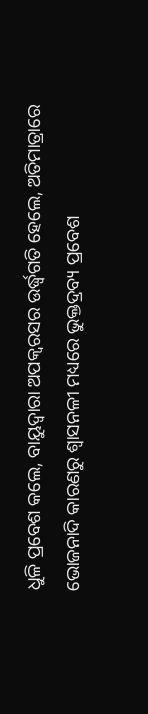ଧୁଳି ପ୍ରବେଶ କଲେ, ବାୟୁଦ୍ଵାରା ଅପକ୍ଵରସର ଉର୍ଦ୍ଧ୍ଵଗତି ହେଲେ, ଅତିମାତ୍ରାରେ ଭୋଜନାଦି କାରଣରୁ ଶ୍ଵାସନଳୀ ମଧ୍ୟରେ ଭୁକ୍ତଦ୍ରବ୍ୟ ପ୍ରବେଶ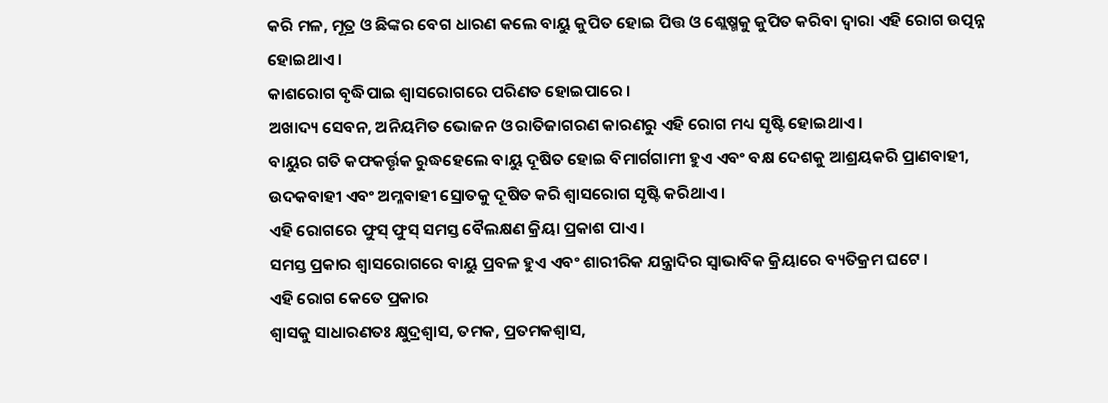କରି ମଳ, ମୂତ୍ର ଓ ଛିଙ୍କର ବେଗ ଧାରଣ କଲେ ବାୟୁ କୁପିତ ହୋଇ ପିତ୍ତ ଓ ଶ୍ଲେଷ୍ମକୁ କୁପିତ କରିବା ଦ୍ଵାରା ଏହି ରୋଗ ଉତ୍ପନ୍ନ ହୋଇଥାଏ ।
କାଶରୋଗ ବୃଦ୍ଧିପାଇ ଶ୍ଵାସରୋଗରେ ପରିଣତ ହୋଇପାରେ ।
ଅଖାଦ୍ୟ ସେବନ, ଅନିୟମିତ ଭୋଜନ ଓ ରାତିଜାଗରଣ କାରଣରୁ ଏହି ରୋଗ ମଧ୍ୟ ସୃଷ୍ଟି ହୋଇଥାଏ ।
ବାୟୁର ଗତି କଫକର୍ତ୍ତୃକ ରୁଦ୍ଧହେଲେ ବାୟୁ ଦୂଷିତ ହୋଇ ବିମାର୍ଗଗାମୀ ହୁଏ ଏବଂ ବକ୍ଷ ଦେଶକୁ ଆଶ୍ରୟକରି ପ୍ରାଣବାହୀ, ଉଦକବାହୀ ଏବଂ ଅମ୍ଳବାହୀ ସ୍ରୋତକୁ ଦୂଷିତ କରି ଶ୍ଵାସରୋଗ ସୃଷ୍ଟି କରିଥାଏ ।
ଏହି ରୋଗରେ ଫୁସ୍ ଫୁସ୍ ସମସ୍ତ ବୈଲକ୍ଷଣ କ୍ରିୟା ପ୍ରକାଶ ପାଏ ।
ସମସ୍ତ ପ୍ରକାର ଶ୍ଵାସରୋଗରେ ବାୟୁ ପ୍ରବଳ ହୁଏ ଏବଂ ଶାରୀରିକ ଯନ୍ତ୍ରାଦିର ସ୍ଵାଭାବିକ କ୍ରିୟାରେ ବ୍ୟତିକ୍ରମ ଘଟେ ।
ଏହି ରୋଗ କେତେ ପ୍ରକାର
ଶ୍ଵାସକୁ ସାଧାରଣତଃ କ୍ଷୁଦ୍ରଶ୍ଵାସ, ତମକ, ପ୍ରତମକଶ୍ଵାସ,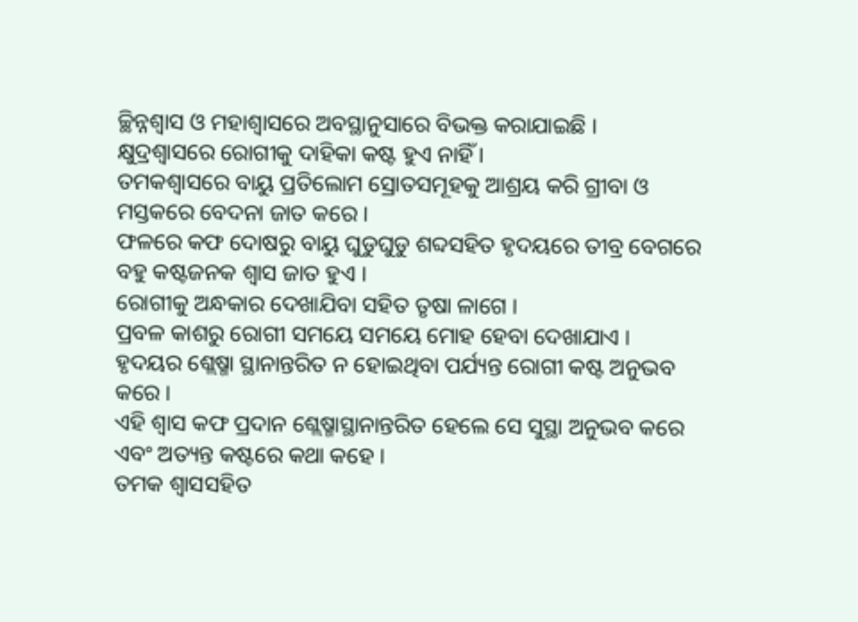ଚ୍ଛିନ୍ନଶ୍ଵାସ ଓ ମହାଶ୍ଵାସରେ ଅବସ୍ଥାନୁସାରେ ବିଭକ୍ତ କରାଯାଇଛି ।
କ୍ଷୁଦ୍ରଶ୍ଵାସରେ ରୋଗୀକୁ ଦାହିକା କଷ୍ଟ ହୁଏ ନାହିଁ ।
ତମକଶ୍ଵାସରେ ବାୟୁ ପ୍ରତିଲୋମ ସ୍ରୋତସମୂହକୁ ଆଶ୍ରୟ କରି ଗ୍ରୀବା ଓ ମସ୍ତକରେ ବେଦନା ଜାତ କରେ ।
ଫଳରେ କଫ ଦୋଷରୁ ବାୟୁ ଘୁଡୁଘୁଡୁ ଶବ୍ଦସହିତ ହୃଦୟରେ ତୀବ୍ର ବେଗରେ ବହୁ କଷ୍ଟଜନକ ଶ୍ଵାସ ଜାତ ହୁଏ ।
ରୋଗୀକୁ ଅନ୍ଧକାର ଦେଖାଯିବା ସହିତ ତୃଷା ଳାଗେ ।
ପ୍ରବଳ କାଶରୁ ରୋଗୀ ସମୟେ ସମୟେ ମୋହ ହେବା ଦେଖାଯାଏ ।
ହୃଦୟର ଶ୍ଲେଷ୍ମା ସ୍ଥାନାନ୍ତରିତ ନ ହୋଇଥିବା ପର୍ଯ୍ୟନ୍ତ ରୋଗୀ କଷ୍ଟ ଅନୁଭବ କରେ ।
ଏହି ଶ୍ଵାସ କଫ ପ୍ରଦାନ ଶ୍ଲେଷ୍ମାସ୍ଥାନାନ୍ତରିତ ହେଲେ ସେ ସୁସ୍ଥା ଅନୁଭବ କରେ ଏବଂ ଅତ୍ୟନ୍ତ କଷ୍ଟରେ କଥା କହେ ।
ତମକ ଶ୍ଵାସସହିତ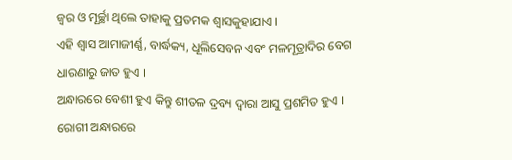ଜ୍ଵର ଓ ମୂର୍ଚ୍ଛା ଥିଲେ ତାହାକୁ ପ୍ରତମକ ଶ୍ଵାସକୁହାଯାଏ ।
ଏହି ଶ୍ଵାସ ଆମାଜୀର୍ଣ୍ଣ, ବାର୍ଦ୍ଧକ୍ୟ, ଧୂଲିସେବନ ଏବଂ ମଳମୂତ୍ରାଦିର ବେଗ ଧାରଣାରୁ ଜାତ ହୁଏ ।
ଅନ୍ଧାରରେ ବେଶୀ ହୁଏ କିନ୍ତୁ ଶୀତଳ ଦ୍ରବ୍ୟ ଦ୍ଵାରା ଆସୁ ପ୍ରଶମିତ ହୁଏ ।
ରୋଗୀ ଅନ୍ଧାରରେ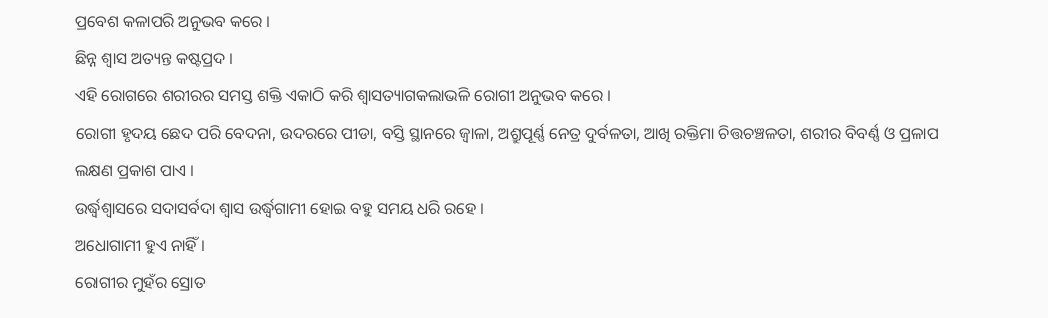ପ୍ରବେଶ କଳାପରି ଅନୁଭବ କରେ ।
ଛିନ୍ନ ଶ୍ଵାସ ଅତ୍ୟନ୍ତ କଷ୍ଟପ୍ରଦ ।
ଏହି ରୋଗରେ ଶରୀରର ସମସ୍ତ ଶକ୍ତି ଏକାଠି କରି ଶ୍ଵାସତ୍ୟାଗକଲାଭଳି ରୋଗୀ ଅନୁଭବ କରେ ।
ରୋଗୀ ହୃଦୟ ଛେଦ ପରି ବେଦନା, ଉଦରରେ ପୀଡା, ବସ୍ତି ସ୍ଥାନରେ ଜ୍ଵାଳା, ଅଶ୍ରୁପୂର୍ଣ୍ଣ ନେତ୍ର ଦୁର୍ବଳତା, ଆଖି ରକ୍ତିମା ଚିତ୍ତଚଞ୍ଚଳତା, ଶରୀର ବିବର୍ଣ୍ଣ ଓ ପ୍ରଳାପ ଲକ୍ଷଣ ପ୍ରକାଶ ପାଏ ।
ଉର୍ଦ୍ଧ୍ଵଶ୍ଵାସରେ ସଦାସର୍ବଦା ଶ୍ଵାସ ଉର୍ଦ୍ଧ୍ଵଗାମୀ ହୋଇ ବହୁ ସମୟ ଧରି ରହେ ।
ଅଧୋଗାମୀ ହୁଏ ନାହିଁ ।
ରୋଗୀର ମୁହଁର ସ୍ରୋତ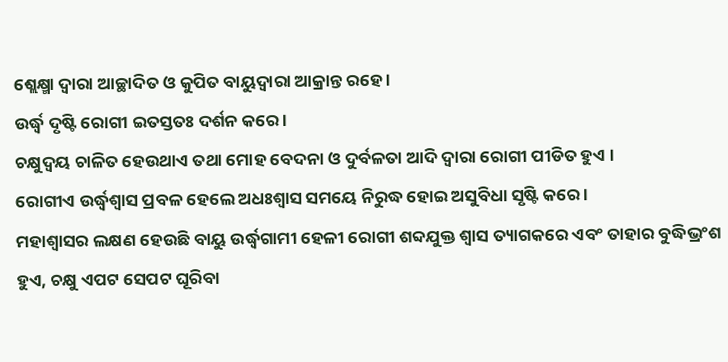ଶ୍ଲେକ୍ଷ୍ମା ଦ୍ଵାରା ଆଚ୍ଛାଦିତ ଓ କୁପିତ ବାୟୁଦ୍ଵାରା ଆକ୍ରାନ୍ତ ରହେ ।
ଉର୍ଦ୍ଧ୍ଵ ଦୃଷ୍ଟି ରୋଗୀ ଇତସ୍ତତଃ ଦର୍ଶନ କରେ ।
ଚକ୍ଷୁଦ୍ୱୟ ଚାଳିତ ହେଉଥାଏ ତଥା ମୋହ ବେଦନା ଓ ଦୁର୍ବଳତା ଆଦି ଦ୍ଵାରା ରୋଗୀ ପୀଡିତ ହୁଏ ।
ରୋଗୀଏ ଉର୍ଦ୍ଧ୍ଵଶ୍ଵାସ ପ୍ରବଳ ହେଲେ ଅଧଃଶ୍ଵାସ ସମୟେ ନିରୁଦ୍ଧ ହୋଇ ଅସୁବିଧା ସୃଷ୍ଟି କରେ ।
ମହାଶ୍ଵାସର ଲକ୍ଷଣ ହେଉଛି ବାୟୁ ଉର୍ଦ୍ଧ୍ଵଗାମୀ ହେଳୀ ରୋଗୀ ଶବ୍ଦଯୁକ୍ତ ଶ୍ଵାସ ତ୍ୟାଗକରେ ଏବଂ ତାହାର ବୁଦ୍ଧିଭ୍ରଂଶ ହୁଏ, ଚକ୍ଷୁ ଏପଟ ସେପଟ ଘୂରିବା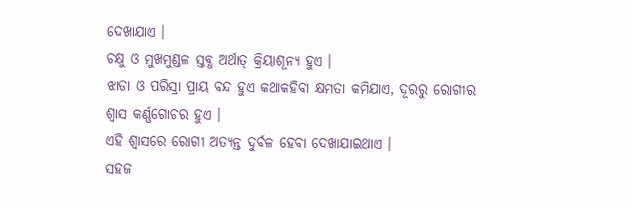ଦେଖାଯାଏ ।
ଚକ୍ଷୁ ଓ ମୁଖମୁଣ୍ଡଳ ସ୍ତବ୍ଧ ଅର୍ଥାତ୍ କ୍ରିୟାଶୂନ୍ୟ ହୁଏ ।
ଝାଡା ଓ ପରିସ୍ରା ପ୍ରାୟ ବନ୍ଦ ହୁଏ କଥାକହିବା କ୍ଷମତା କମିଯାଏ, ଦୂରରୁ ରୋଗୀର ଶ୍ଵାସ କର୍ଣ୍ଣଗୋଚର ହୁଏ ।
ଏହି ଶ୍ଵାସରେ ରୋଗୀ ଅତ୍ୟନ୍ତ ଦୁର୍ବଳ ହେବା ଦେଖାଯାଇଥାଏ ।
ସହଜ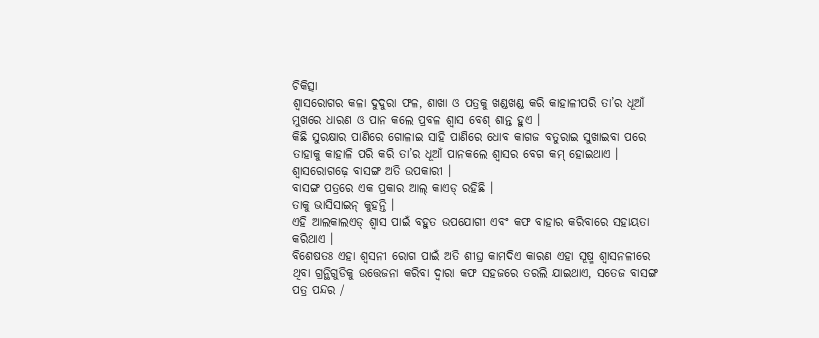ଚିକିତ୍ସା
ଶ୍ଵାସରୋଗର କଳା ଦୁଦୁରା ଫଳ, ଶାଖା ଓ ପତ୍ରକୁ ଖଣ୍ଡଖଣ୍ଡ କରି କାହାଳୀପରି ତା’ର ଧୂଆଁ ମୁଖରେ ଧାରଣ ଓ ପାନ କଲେ ପ୍ରବଳ ଶ୍ଵାସ ବେଶ୍ ଶାନ୍ତ ହୁଏ ।
କିଛି ସୁରକ୍ଷାର ପାଣିରେ ଗୋଳାଇ ସାହି ପାଣିରେ ଧୋବ କାଗଜ ବତୁରାଇ ସୁଖାଇବା ପରେ ତାହାକୁ କାହାଳି ପରି କରି ତା’ର ଧୂଆଁ ପାନକଲେ ଶ୍ଵାସର ବେଗ କମ୍ ହୋଇଥାଏ ।
ଶ୍ଵାସରୋଗଢ଼େ ବାସଙ୍ଗ ଅତି ଉପକାରୀ ।
ବାସଙ୍ଗ ପତ୍ରରେ ଏକ ପ୍ରକାର ଆଲ୍ କାଏଡ୍ ରହିଛି ।
ତାକୁ ଭାସିସାଇନ୍ କୁହନ୍ତି ।
ଏହି ଆଲକାଲଏଡ୍ ଶ୍ଵାସ ପାଇଁ ବହୁତ ଉପଯୋଗୀ ଏବଂ କଫ ବାହାର କରିବାରେ ସହାୟତା କରିଥାଏ ।
ବିଶେଷତଃ ଏହା ଶ୍ଵସନୀ ରୋଗ ପାଇଁ ଅତି ଶୀଘ୍ର କାମଦିଏ କାରଣ ଏହା ସୂଷ୍ମ ଶ୍ଵାସନଳୀରେ ଥିବା ଗ୍ରନ୍ଥିଗୁଡିକୁ ଉତ୍ତେଜନା କରିବା ଦ୍ଵାରା କଫ ସହଜରେ ତରଲି ଯାଇଥାଏ, ସତେଜ ବାସଙ୍ଗ ପତ୍ର ପନ୍ଦର /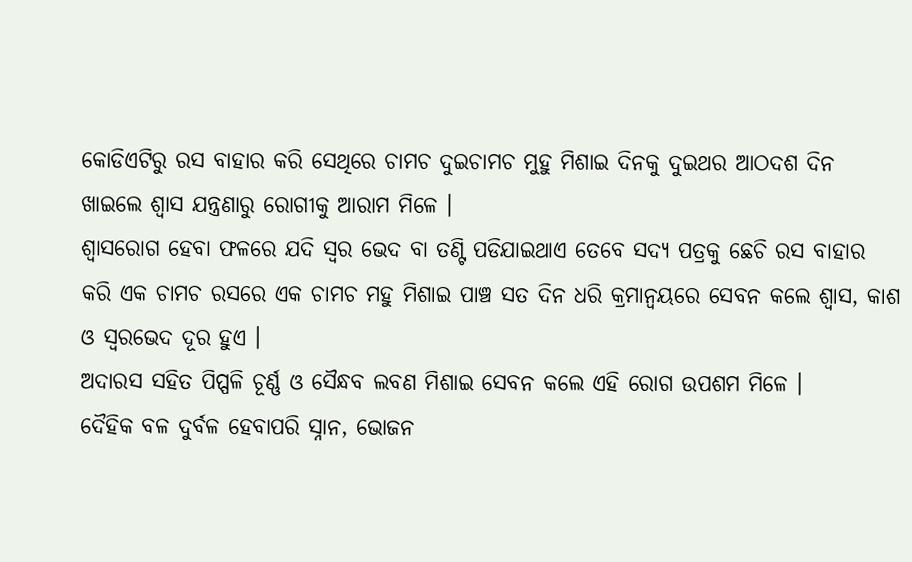କୋଡିଏଟିରୁ ରସ ବାହାର କରି ସେଥିରେ ଚାମଚ ଦୁଇଚାମଚ ମୁହୁ ମିଶାଇ ଦିନକୁ ଦୁଇଥର ଆଠଦଶ ଦିନ ଖାଇଲେ ଶ୍ଵାସ ଯନ୍ତ୍ରଣାରୁ ରୋଗୀକୁ ଆରାମ ମିଳେ ।
ଶ୍ଵାସରୋଗ ହେବା ଫଳରେ ଯଦି ସ୍ଵର ଭେଦ ବା ତଣ୍ଟି ପଡିଯାଇଥାଏ ତେବେ ସଦ୍ୟ ପତ୍ରକୁ ଛେଚି ରସ ବାହାର କରି ଏକ ଚାମଚ ରସରେ ଏକ ଚାମଚ ମହୁ ମିଶାଇ ପାଞ୍ଚ ସତ ଦିନ ଧରି କ୍ରମାନ୍ଵୟରେ ସେବନ କଲେ ଶ୍ଵାସ, କାଶ ଓ ସ୍ଵରଭେଦ ଦୂର ହୁଏ ।
ଅଦାରସ ସହିତ ପିପ୍ପଳି ଚୂର୍ଣ୍ଣ ଓ ସୈନ୍ଧବ ଲବଣ ମିଶାଇ ସେବନ କଲେ ଏହି ରୋଗ ଉପଶମ ମିଳେ ।
ଦୈହିକ ବଳ ଦୁର୍ବଳ ହେବାପରି ସ୍ନାନ, ଭୋଜନ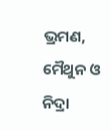ଭ୍ରମଣ, ମୈଥୁନ ଓ ନିଦ୍ରା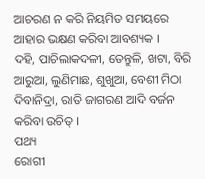ଆଚରଣ ନ କରି ନିୟମିତ ସମୟରେ ଆହାର ଭକ୍ଷଣ କରିବା ଆବଶ୍ୟକ ।
ଦହି, ପାଚିଲାକଦଳୀ, ତେନ୍ତୁଳି, ଖଟା, ବିରି ଆରୁଆ, ଲୁଣିମାଛ, ଶୁଖୁଆ, ବେଶୀ ମିଠା ଦିବାନିଦ୍ରା, ରାତି ଜାଗରଣ ଆଦି ବର୍ଜନ କରିବା ଉଚିତ୍ ।
ପଥ୍ୟ
ରୋଗୀ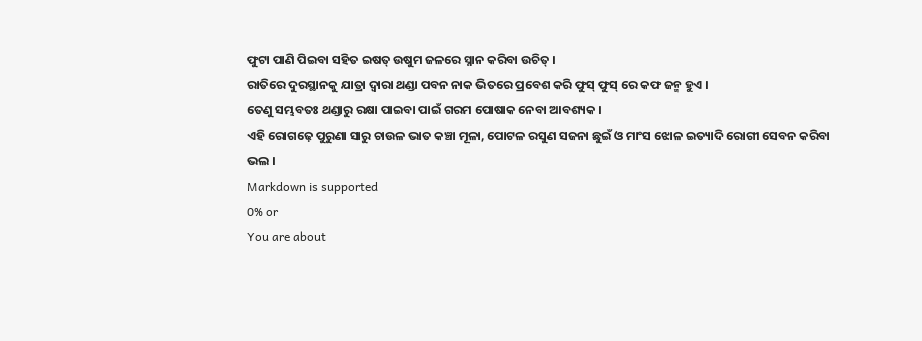ଫୁଟା ପାଣି ପିଇବା ସହିତ ଇଷତ୍ ଉଷୁମ ଜଳରେ ସ୍ନାନ କରିବା ଉଚିତ୍ ।
ରାତିରେ ଦୁରସ୍ଥାନକୁ ଯାତ୍ରା ଦ୍ଵାରା ଥଣ୍ଡା ପବନ ନାକ ଭିତରେ ପ୍ରବେଶ କରି ଫୁସ୍ ଫୁସ୍ ରେ କଫ ଜନ୍ମ ହୁଏ ।
ତେଣୁ ସମ୍ଭବତଃ ଥଣ୍ଡାରୁ ରକ୍ଷା ପାଇବା ପାଇଁ ଗରମ ପୋଷାକ ନେବା ଆବଶ୍ୟକ ।
ଏହି ରୋଗଢ଼େ ପୁରୁଣା ସାରୁ ଚାଉଳ ଭାତ କଞ୍ଚା ମୂଳା, ପୋଟଳ ରସୁଣ ସଜନା ଛୁଇଁ ଓ ମାଂସ ଝୋଳ ଇତ୍ୟାଦି ରୋଗୀ ସେବନ କରିବା ଭଲ ।
Markdown is supported
0% or
You are about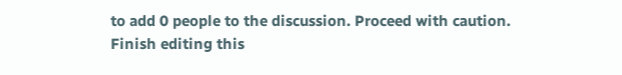to add 0 people to the discussion. Proceed with caution.
Finish editing this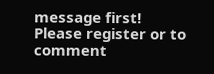message first!
Please register or to comment